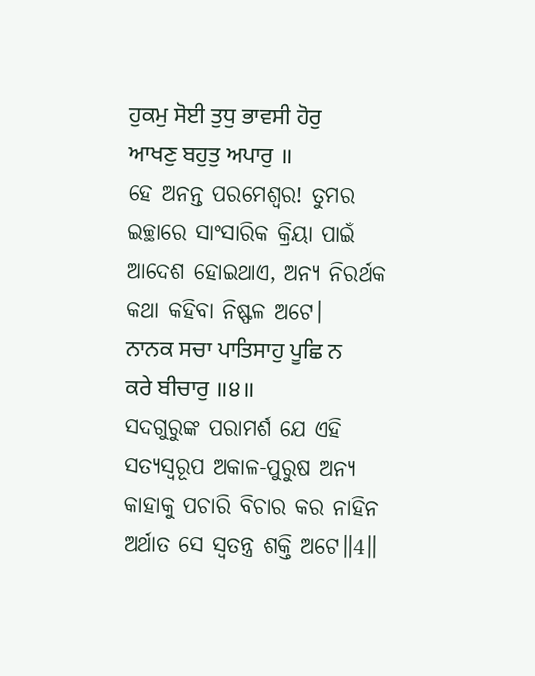ਹੁਕਮੁ ਸੋਈ ਤੁਧੁ ਭਾਵਸੀ ਹੋਰੁ ਆਖਣੁ ਬਹੁਤੁ ਅਪਾਰੁ ॥
ହେ ଅନନ୍ତ ପରମେଶ୍ଵର! ତୁମର ଇଚ୍ଛାରେ ସାଂସାରିକ କ୍ରିୟା ପାଇଁ ଆଦେଶ ହୋଇଥାଏ, ଅନ୍ୟ ନିରର୍ଥକ କଥା କହିବା ନିଷ୍ଫଳ ଅଟେ।
ਨਾਨਕ ਸਚਾ ਪਾਤਿਸਾਹੁ ਪੂਛਿ ਨ ਕਰੇ ਬੀਚਾਰੁ ॥੪॥
ସଦଗୁରୁଙ୍କ ପରାମର୍ଶ ଯେ ଏହି ସତ୍ୟସ୍ଵରୂପ ଅକାଳ-ପୁରୁଷ ଅନ୍ୟ କାହାକୁ ପଚାରି ବିଚାର କର ନାହିନ ଅର୍ଥାତ ସେ ସ୍ଵତନ୍ତ୍ର ଶକ୍ତି ଅଟେ॥4॥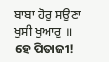ਬਾਬਾ ਹੋਰੁ ਸਉਣਾ ਖੁਸੀ ਖੁਆਰੁ ॥
ହେ ପିତାଜୀ!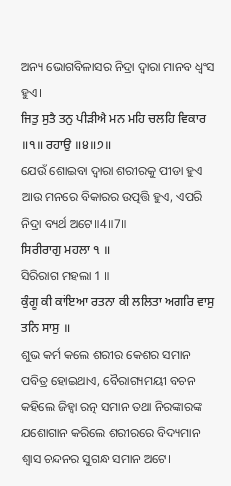ଅନ୍ୟ ଭୋଗବିଳାସର ନିଦ୍ରା ଦ୍ଵାରା ମାନବ ଧ୍ଵଂସ ହୁଏ।
ਜਿਤੁ ਸੁਤੈ ਤਨੁ ਪੀੜੀਐ ਮਨ ਮਹਿ ਚਲਹਿ ਵਿਕਾਰ ॥੧॥ ਰਹਾਉ ॥੪॥੭॥
ଯେଉଁ ଶୋଇବା ଦ୍ଵାରା ଶରୀରକୁ ପୀଡା ହୁଏ ଆଉ ମନରେ ବିକାରର ଉତ୍ପତ୍ତି ହୁଏ, ଏପରି ନିଦ୍ରା ବ୍ୟର୍ଥ ଅଟେ॥4॥7॥
ਸਿਰੀਰਾਗੁ ਮਹਲਾ ੧ ॥
ସିରିରାଗ ମହଲା 1 ॥
ਕੁੰਗੂ ਕੀ ਕਾਂਇਆ ਰਤਨਾ ਕੀ ਲਲਿਤਾ ਅਗਰਿ ਵਾਸੁ ਤਨਿ ਸਾਸੁ ॥
ଶୁଭ କର୍ମ କଲେ ଶରୀର କେଶର ସମାନ ପବିତ୍ର ହୋଇଥାଏ, ବୈରାଗ୍ୟମୟୀ ବଚନ କହିଲେ ଜିହ୍ଵା ରତ୍ନ ସମାନ ତଥା ନିରଙ୍କାରଙ୍କ ଯଶୋଗାନ କରିଲେ ଶରୀରରେ ବିଦ୍ୟମାନ ଶ୍ଵାସ ଚନ୍ଦନର ସୁଗନ୍ଧ ସମାନ ଅଟେ।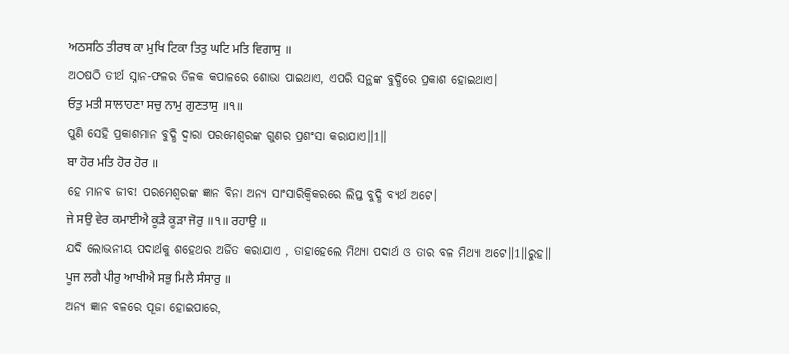ਅਠਸਠਿ ਤੀਰਥ ਕਾ ਮੁਖਿ ਟਿਕਾ ਤਿਤੁ ਘਟਿ ਮਤਿ ਵਿਗਾਸੁ ॥
ଅଠଷଠି ତୀର୍ଥ ସ୍ନାନ-ଫଳର ତିଳକ କପାଳରେ ଶୋଭା ପାଇଥାଏ, ଏପରି ସନ୍ଥଙ୍କ ବୁଦ୍ଧିରେ ପ୍ରକାଶ ହୋଇଥାଏ।
ਓਤੁ ਮਤੀ ਸਾਲਾਹਣਾ ਸਚੁ ਨਾਮੁ ਗੁਣਤਾਸੁ ॥੧॥
ପୁଣି ସେହି ପ୍ରକାଶମାନ ବୁଦ୍ଧି ଦ୍ଵାରା ପରମେଶ୍ଵରଙ୍କ ଗୁଣର ପ୍ରଶଂସା କରାଯାଏ॥1॥
ਬਾ ਹੋਰ ਮਤਿ ਹੋਰ ਹੋਰ ॥
ହେ ମାନବ ଜୀବ! ପରମେଶ୍ଵରଙ୍କ ଜ୍ଞାନ ବିନା ଅନ୍ୟ ସାଂସାରିକ୍ବିକରରେ ଲିପ୍ତ ବୁଦ୍ଧି ବ୍ୟର୍ଥ ଅଟେ।
ਜੇ ਸਉ ਵੇਰ ਕਮਾਈਐ ਕੂੜੈ ਕੂੜਾ ਜੋਰੁ ॥੧॥ ਰਹਾਉ ॥
ଯଦି ଲୋଭନୀୟ ପଦାର୍ଥକୁ ଶହେଥର ଅର୍ଜିତ କରାଯାଏ , ତାହାହେଲେ ମିଥ୍ୟା ପଦାର୍ଥ ଓ ତାର ବଳ ମିଥ୍ୟା ଅଟେ॥1॥ରୁହ॥
ਪੂਜ ਲਗੈ ਪੀਰੁ ਆਖੀਐ ਸਭੁ ਮਿਲੈ ਸੰਸਾਰੁ ॥
ଅନ୍ୟ ଜ୍ଞାନ ବଳରେ ପୂଜା ହୋଇପାରେ,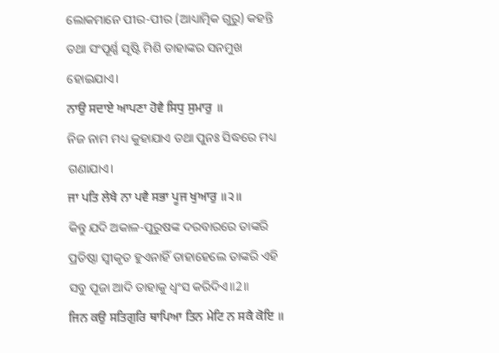ଲୋକମାନେ ପୀର-ପୀର (ଆଧ୍ୟାତ୍ମିକ ଗୁରୁ) କହନ୍ତି ତଥା ସଂପୂର୍ଣ୍ଣ ସୃଷ୍ଟି ମିଶି ତାହାଙ୍କର ସନମୁଖ ହୋଇଯାଏ।
ਨਾਉ ਸਦਾਏ ਆਪਣਾ ਹੋਵੈ ਸਿਧੁ ਸੁਮਾਰੁ ॥
ନିଜ ନାମ ମଧ୍ୟ କୁହାଯାଏ ତଥା ପୁନଃ ସିଦ୍ଧରେ ମଧ୍ୟ ଗଣାଯାଏ।
ਜਾ ਪਤਿ ਲੇਖੈ ਨਾ ਪਵੈ ਸਭਾ ਪੂਜ ਖੁਆਰੁ ॥੨॥
କିନ୍ତୁ ଯଦି ଅକାଳ-ପୁରୁଷଙ୍କ ଦରବାରରେ ତାଙ୍କରି ପ୍ରତିଷ୍ଠା ସ୍ଵୀକୃତ ହୁଏନାହିଁ ତାହାହେଲେ ତାଙ୍କରି ଏହି ସବୁ ପୂଜା ଆଦି ତାହାକୁ ଧ୍ଵଂସ କରିଦିଏ॥2॥
ਜਿਨ ਕਉ ਸਤਿਗੁਰਿ ਥਾਪਿਆ ਤਿਨ ਮੇਟਿ ਨ ਸਕੈ ਕੋਇ ॥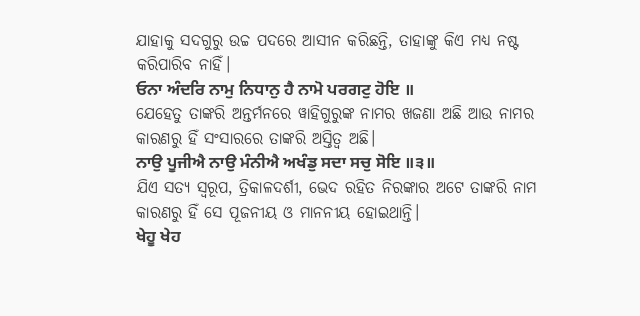ଯାହାକୁ ସଦଗୁରୁ ଉଚ୍ଚ ପଦରେ ଆସୀନ କରିଛନ୍ତି, ତାହାଙ୍କୁ କିଏ ମଧ୍ୟ ନଷ୍ଟ କରିପାରିବ ନାହିଁ।
ਓਨਾ ਅੰਦਰਿ ਨਾਮੁ ਨਿਧਾਨੁ ਹੈ ਨਾਮੋ ਪਰਗਟੁ ਹੋਇ ॥
ଯେହେତୁ ତାଙ୍କରି ଅନ୍ତର୍ମନରେ ୱାହିଗୁରୁଙ୍କ ନାମର ଖଜଣା ଅଛି ଆଉ ନାମର କାରଣରୁ ହିଁ ସଂସାରରେ ତାଙ୍କରି ଅସ୍ତିତ୍ଵ ଅଛି।
ਨਾਉ ਪੂਜੀਐ ਨਾਉ ਮੰਨੀਐ ਅਖੰਡੁ ਸਦਾ ਸਚੁ ਸੋਇ ॥੩॥
ଯିଏ ସତ୍ୟ ସ୍ୱରୂପ, ତ୍ରିକାଳଦର୍ଶୀ, ଭେଦ ରହିତ ନିରଙ୍କାର ଅଟେ ତାଙ୍କରି ନାମ କାରଣରୁ ହିଁ ସେ ପୂଜନୀୟ ଓ ମାନନୀୟ ହୋଇଥାନ୍ତି।
ਖੇਹੂ ਖੇਹ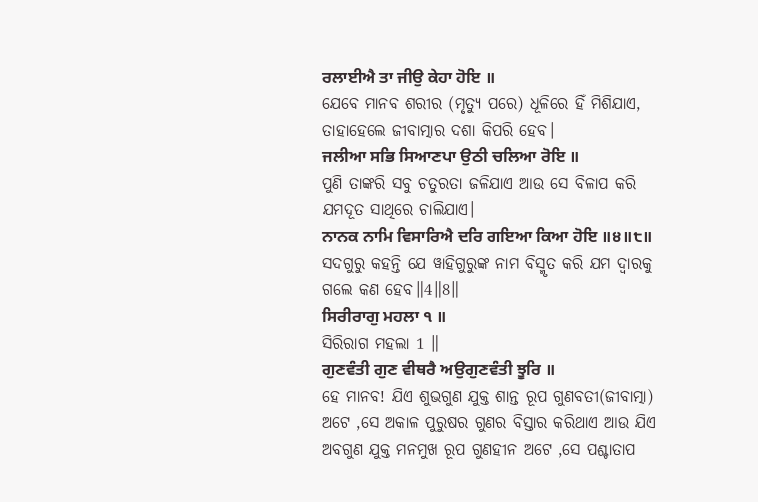ਰਲਾਈਐ ਤਾ ਜੀਉ ਕੇਹਾ ਹੋਇ ॥
ଯେବେ ମାନବ ଶରୀର (ମୃତ୍ୟୁ ପରେ) ଧୂଳିରେ ହିଁ ମିଶିଯାଏ, ତାହାହେଲେ ଜୀବାତ୍ମାର ଦଶା କିପରି ହେବ।
ਜਲੀਆ ਸਭਿ ਸਿਆਣਪਾ ਉਠੀ ਚਲਿਆ ਰੋਇ ॥
ପୁଣି ତାଙ୍କରି ସବୁ ଚତୁରତା ଜଳିଯାଏ ଆଉ ସେ ବିଳାପ କରି ଯମଦୂତ ସାଥିରେ ଚାଲିଯାଏ।
ਨਾਨਕ ਨਾਮਿ ਵਿਸਾਰਿਐ ਦਰਿ ਗਇਆ ਕਿਆ ਹੋਇ ॥੪॥੮॥
ସଦଗୁରୁ କହନ୍ତି ଯେ ୱାହିଗୁରୁଙ୍କ ନାମ ବିସ୍ମୃତ କରି ଯମ ଦ୍ଵାରକୁ ଗଲେ କଣ ହେବ॥4॥8॥
ਸਿਰੀਰਾਗੁ ਮਹਲਾ ੧ ॥
ସିରିରାଗ ମହଲା 1 ॥
ਗੁਣਵੰਤੀ ਗੁਣ ਵੀਥਰੈ ਅਉਗੁਣਵੰਤੀ ਝੂਰਿ ॥
ହେ ମାନବ! ଯିଏ ଶୁଭଗୁଣ ଯୁକ୍ତ ଶାନ୍ତ ରୂପ ଗୁଣବତୀ(ଜୀବାତ୍ମା) ଅଟେ ,ସେ ଅକାଳ ପୁରୁଷର ଗୁଣର ବିସ୍ତାର କରିଥାଏ ଆଉ ଯିଏ ଅବଗୁଣ ଯୁକ୍ତ ମନମୁଖ ରୂପ ଗୁଣହୀନ ଅଟେ ,ସେ ପଶ୍ଚାତାପ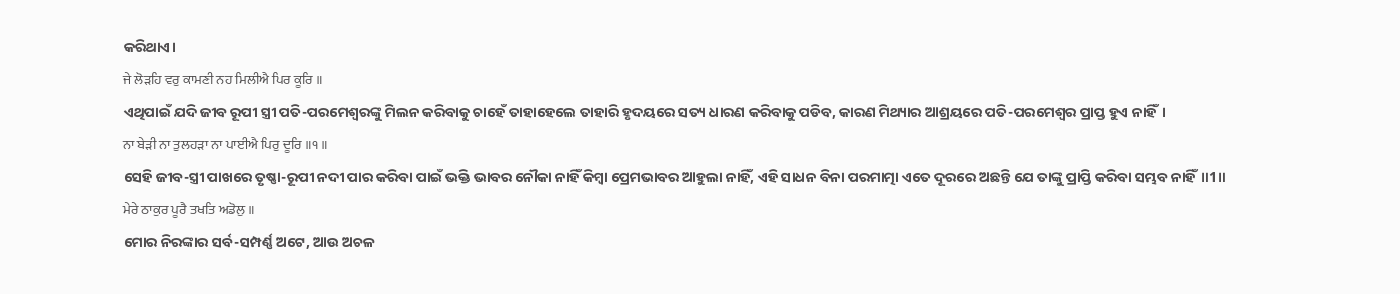କରିଥାଏ।
ਜੇ ਲੋੜਹਿ ਵਰੁ ਕਾਮਣੀ ਨਹ ਮਿਲੀਐ ਪਿਰ ਕੂਰਿ ॥
ଏଥିପାଇଁ ଯଦି ଜୀବ ରୂପୀ ସ୍ତ୍ରୀ ପତି-ପରମେଶ୍ଵରଙ୍କୁ ମିଲନ କରିବାକୁ ଚାହେଁ ତାହାହେଲେ ତାହାରି ହୃଦୟରେ ସତ୍ୟ ଧାରଣ କରିବାକୁ ପଡିବ, କାରଣ ମିଥ୍ୟାର ଆଶ୍ରୟରେ ପତି-ପରମେଶ୍ଵର ପ୍ରାପ୍ତ ହୁଏ ନାହିଁ।
ਨਾ ਬੇੜੀ ਨਾ ਤੁਲਹੜਾ ਨਾ ਪਾਈਐ ਪਿਰੁ ਦੂਰਿ ॥੧॥
ସେହି ଜୀବ-ସ୍ତ୍ରୀ ପାଖରେ ତୃଷ୍ଣା-ରୂପୀ ନଦୀ ପାର କରିବା ପାଇଁ ଭକ୍ତି ଭାବର ନୌକା ନାହିଁ କିମ୍ବା ପ୍ରେମଭାବର ଆହୁଲା ନାହିଁ, ଏହି ସାଧନ ବିନା ପରମାତ୍ମା ଏତେ ଦୂରରେ ଅଛନ୍ତି ଯେ ତାଙ୍କୁ ପ୍ରାପ୍ତି କରିବା ସମ୍ଭବ ନାହିଁ॥1॥
ਮੇਰੇ ਠਾਕੁਰ ਪੂਰੈ ਤਖਤਿ ਅਡੋਲੁ ॥
ମୋର ନିରଙ୍କାର ସର୍ବ-ସମ୍ପର୍ଣ୍ଣ ଅଟେ, ଆଉ ଅଚଳ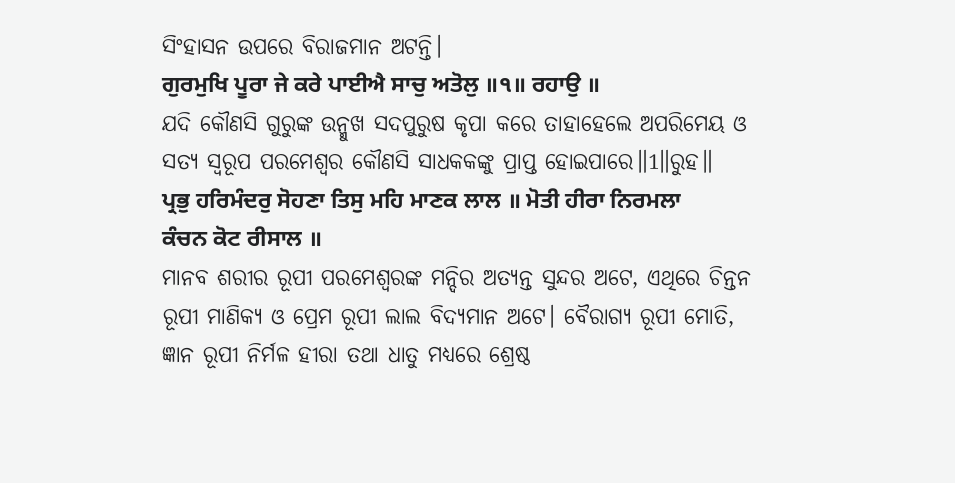ସିଂହାସନ ଉପରେ ବିରାଜମାନ ଅଟନ୍ତି।
ਗੁਰਮੁਖਿ ਪੂਰਾ ਜੇ ਕਰੇ ਪਾਈਐ ਸਾਚੁ ਅਤੋਲੁ ॥੧॥ ਰਹਾਉ ॥
ଯଦି କୌଣସି ଗୁରୁଙ୍କ ଉନ୍ମୁଖ ସଦପୁରୁଷ କୃପା କରେ ତାହାହେଲେ ଅପରିମେୟ ଓ ସତ୍ୟ ସ୍ୱରୂପ ପରମେଶ୍ଵର କୌଣସି ସାଧକକଙ୍କୁ ପ୍ରାପ୍ତ ହୋଇପାରେ॥1॥ରୁହ॥
ਪ੍ਰਭੁ ਹਰਿਮੰਦਰੁ ਸੋਹਣਾ ਤਿਸੁ ਮਹਿ ਮਾਣਕ ਲਾਲ ॥ ਮੋਤੀ ਹੀਰਾ ਨਿਰਮਲਾ ਕੰਚਨ ਕੋਟ ਰੀਸਾਲ ॥
ମାନବ ଶରୀର ରୂପୀ ପରମେଶ୍ଵରଙ୍କ ମନ୍ଦିର ଅତ୍ୟନ୍ତ ସୁନ୍ଦର ଅଟେ, ଏଥିରେ ଚିନ୍ତନ ରୂପୀ ମାଣିକ୍ୟ ଓ ପ୍ରେମ ରୂପୀ ଲାଲ ବିଦ୍ୟମାନ ଅଟେ। ବୈରାଗ୍ୟ ରୂପୀ ମୋତି, ଜ୍ଞାନ ରୂପୀ ନିର୍ମଳ ହୀରା ତଥା ଧାତୁ ମଧ୍ୟରେ ଶ୍ରେଷ୍ଠ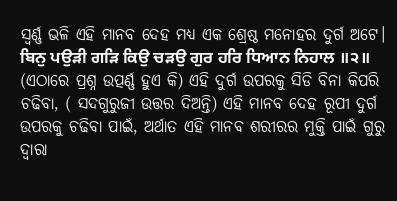ସ୍ଵର୍ଣ୍ଣ ଭଳି ଏହି ମାନବ ଦେହ ମଧ୍ୟ ଏକ ଶ୍ରେଷ୍ଠ ମନୋହର ଦୁର୍ଗ ଅଟେ।
ਬਿਨੁ ਪਉੜੀ ਗੜਿ ਕਿਉ ਚੜਉ ਗੁਰ ਹਰਿ ਧਿਆਨ ਨਿਹਾਲ ॥੨॥
(ଏଠାରେ ପ୍ରଶ୍ନ ଉତ୍ପର୍ଣ୍ଣ ହୁଏ କି) ଏହି ଦୁର୍ଗ ଉପରକୁ ସିଡି ବିନା କିପରି ଚଢିବା, ( ସଦଗୁରୁଜୀ ଉତ୍ତର ଦିଅନ୍ତି) ଏହି ମାନବ ଦେହ ରୂପୀ ଦୁର୍ଗ ଉପରକୁ ଚଢିବା ପାଇଁ, ଅର୍ଥାତ ଏହି ମାନବ ଶରୀରର ମୁକ୍ତି ପାଇଁ ଗୁରୁ ଦ୍ଵାରା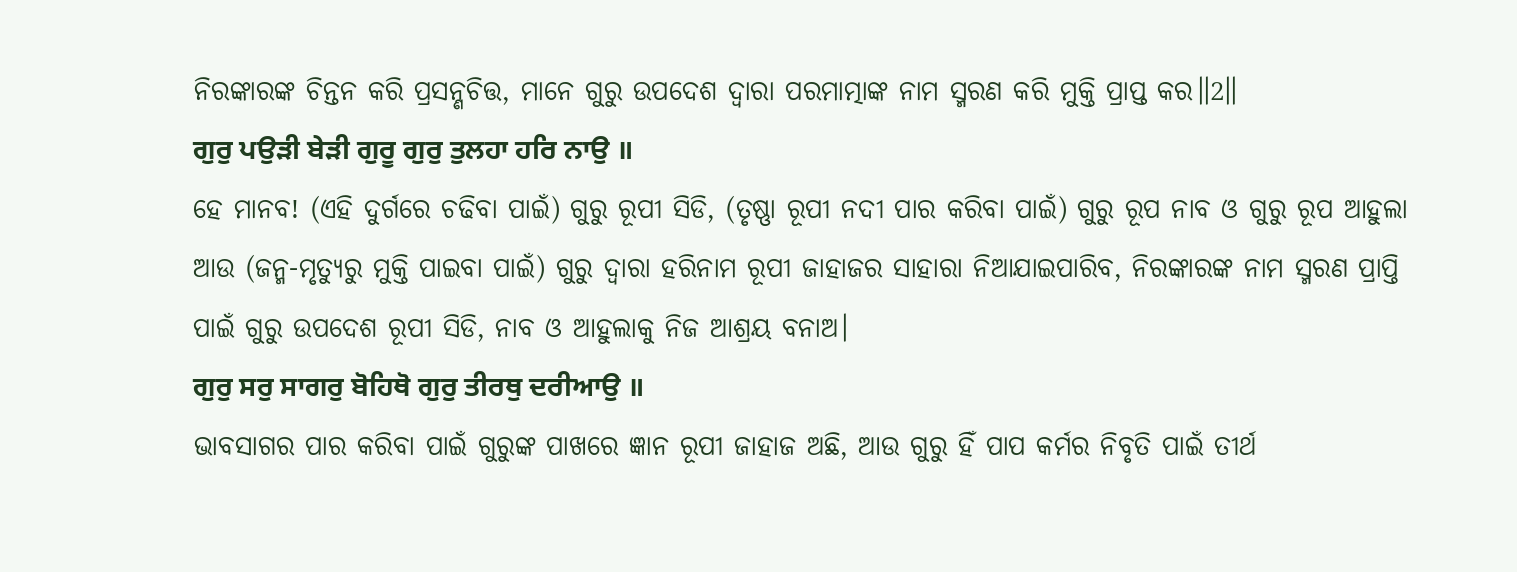ନିରଙ୍କାରଙ୍କ ଚିନ୍ତନ କରି ପ୍ରସନ୍ଣଚିତ୍ତ, ମାନେ ଗୁରୁ ଉପଦେଶ ଦ୍ଵାରା ପରମାତ୍ମାଙ୍କ ନାମ ସ୍ମରଣ କରି ମୁକ୍ତି ପ୍ରାପ୍ତ କର॥2॥
ਗੁਰੁ ਪਉੜੀ ਬੇੜੀ ਗੁਰੂ ਗੁਰੁ ਤੁਲਹਾ ਹਰਿ ਨਾਉ ॥
ହେ ମାନବ! (ଏହି ଦୁର୍ଗରେ ଚଢିବା ପାଇଁ) ଗୁରୁ ରୂପୀ ସିଡି, (ତୃଷ୍ଣା ରୂପୀ ନଦୀ ପାର କରିବା ପାଇଁ) ଗୁରୁ ରୂପ ନାବ ଓ ଗୁରୁ ରୂପ ଆହୁଲା ଆଉ (ଜନ୍ମ-ମୃତ୍ୟୁରୁ ମୁକ୍ତି ପାଇବା ପାଇଁ) ଗୁରୁ ଦ୍ଵାରା ହରିନାମ ରୂପୀ ଜାହାଜର ସାହାରା ନିଆଯାଇପାରିବ, ନିରଙ୍କାରଙ୍କ ନାମ ସ୍ମରଣ ପ୍ରାପ୍ତି ପାଇଁ ଗୁରୁ ଉପଦେଶ ରୂପୀ ସିଡି, ନାବ ଓ ଆହୁଲାକୁ ନିଜ ଆଶ୍ରୟ ବନାଅ।
ਗੁਰੁ ਸਰੁ ਸਾਗਰੁ ਬੋਹਿਥੋ ਗੁਰੁ ਤੀਰਥੁ ਦਰੀਆਉ ॥
ଭାବସାଗର ପାର କରିବା ପାଇଁ ଗୁରୁଙ୍କ ପାଖରେ ଜ୍ଞାନ ରୂପୀ ଜାହାଜ ଅଛି, ଆଉ ଗୁରୁ ହିଁ ପାପ କର୍ମର ନିବୃତି ପାଇଁ ତୀର୍ଥ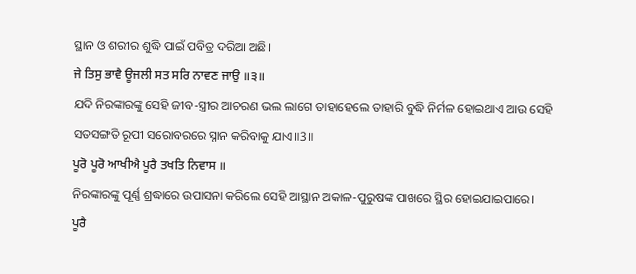ସ୍ଥାନ ଓ ଶରୀର ଶୁଦ୍ଧି ପାଇଁ ପବିତ୍ର ଦରିଆ ଅଛି।
ਜੇ ਤਿਸੁ ਭਾਵੈ ਊਜਲੀ ਸਤ ਸਰਿ ਨਾਵਣ ਜਾਉ ॥੩॥
ଯଦି ନିରଙ୍କାରଙ୍କୁ ସେହି ଜୀବ-ସ୍ତ୍ରୀର ଆଚରଣ ଭଲ ଲାଗେ ତାହାହେଲେ ତାହାରି ବୁଦ୍ଧି ନିର୍ମଳ ହୋଇଥାଏ ଆଉ ସେହି ସତସଙ୍ଗତି ରୂପୀ ସରୋବରରେ ସ୍ନାନ କରିବାକୁ ଯାଏ॥3॥
ਪੂਰੋ ਪੂਰੋ ਆਖੀਐ ਪੂਰੈ ਤਖਤਿ ਨਿਵਾਸ ॥
ନିରଙ୍କାରଙ୍କୁ ପୂର୍ଣ୍ଣ ଶ୍ରଦ୍ଧାରେ ଉପାସନା କରିଲେ ସେହି ଆସ୍ଥାନ ଅକାଳ-ପୁରୁଷଙ୍କ ପାଖରେ ସ୍ଥିର ହୋଇଯାଇପାରେ।
ਪੂਰੈ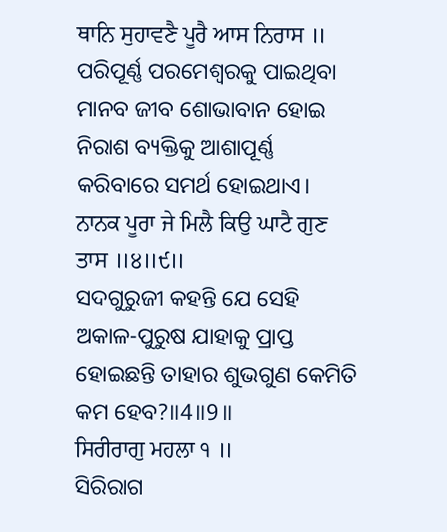ਥਾਨਿ ਸੁਹਾਵਣੈ ਪੂਰੈ ਆਸ ਨਿਰਾਸ ॥
ପରିପୂର୍ଣ୍ଣ ପରମେଶ୍ଵରକୁ ପାଇଥିବା ମାନବ ଜୀବ ଶୋଭାବାନ ହୋଇ ନିରାଶ ବ୍ୟକ୍ତିକୁ ଆଶାପୂର୍ଣ୍ଣ କରିବାରେ ସମର୍ଥ ହୋଇଥାଏ।
ਨਾਨਕ ਪੂਰਾ ਜੇ ਮਿਲੈ ਕਿਉ ਘਾਟੈ ਗੁਣ ਤਾਸ ॥੪॥੯॥
ସଦଗୁରୁଜୀ କହନ୍ତି ଯେ ସେହି ଅକାଳ-ପୁରୁଷ ଯାହାକୁ ପ୍ରାପ୍ତ ହୋଇଛନ୍ତି ତାହାର ଶୁଭଗୁଣ କେମିତି କମ ହେବ?॥4॥9॥
ਸਿਰੀਰਾਗੁ ਮਹਲਾ ੧ ॥
ସିରିରାଗ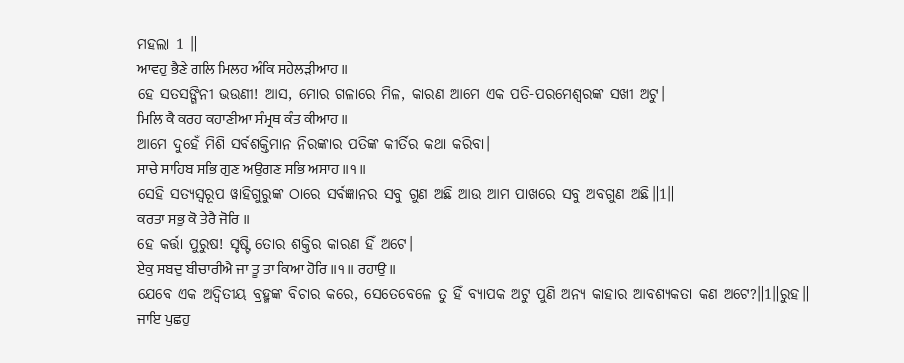ମହଲା 1 ॥
ਆਵਹੁ ਭੈਣੇ ਗਲਿ ਮਿਲਹ ਅੰਕਿ ਸਹੇਲੜੀਆਹ ॥
ହେ ସତସଙ୍ଗିନୀ ଭଉଣୀ! ଆସ, ମୋର ଗଳାରେ ମିଳ, କାରଣ ଆମେ ଏକ ପତି-ପରମେଶ୍ବରଙ୍କ ସଖୀ ଅଟୁ।
ਮਿਲਿ ਕੈ ਕਰਹ ਕਹਾਣੀਆ ਸੰਮ੍ਰਥ ਕੰਤ ਕੀਆਹ ॥
ଆମେ ଦୁହେଁ ମିଶି ସର୍ବଶକ୍ତିମାନ ନିରଙ୍କାର ପତିଙ୍କ କୀର୍ତିର କଥା କରିବା।
ਸਾਚੇ ਸਾਹਿਬ ਸਭਿ ਗੁਣ ਅਉਗਣ ਸਭਿ ਅਸਾਹ ॥੧॥
ସେହି ସତ୍ୟସ୍ଵରୂପ ୱାହିଗୁରୁଙ୍କ ଠାରେ ସର୍ବଜ୍ଞାନର ସବୁ ଗୁଣ ଅଛି ଆଉ ଆମ ପାଖରେ ସବୁ ଅବଗୁଣ ଅଛି॥1॥
ਕਰਤਾ ਸਭੁ ਕੋ ਤੇਰੈ ਜੋਰਿ ॥
ହେ କର୍ତ୍ତା ପୁରୁଷ! ସୃଷ୍ଟି ତୋର ଶକ୍ତିର କାରଣ ହିଁ ଅଟେ।
ਏਕੁ ਸਬਦੁ ਬੀਚਾਰੀਐ ਜਾ ਤੂ ਤਾ ਕਿਆ ਹੋਰਿ ॥੧॥ ਰਹਾਉ ॥
ଯେବେ ଏକ ଅଦ୍ଵିତୀୟ ବ୍ରହ୍ମଙ୍କ ବିଚାର କରେ, ସେତେବେଳେ ତୁ ହିଁ ବ୍ୟାପକ ଅଟୁ ପୁଣି ଅନ୍ୟ କାହାର ଆବଶ୍ୟକତା କଣ ଅଟେ?॥1॥ରୁହ॥
ਜਾਇ ਪੁਛਹੁ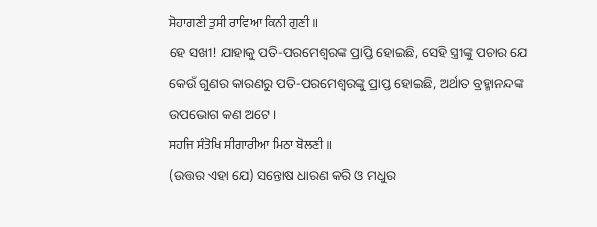ਸੋਹਾਗਣੀ ਤੁਸੀ ਰਾਵਿਆ ਕਿਨੀ ਗੁਣੀ ॥
ହେ ସଖୀ! ଯାହାକୁ ପତି-ପରମେଶ୍ଵରଙ୍କ ପ୍ରାପ୍ତି ହୋଇଛି, ସେହି ସ୍ତ୍ରୀଙ୍କୁ ପଚାର ଯେ କେଉଁ ଗୁଣର କାରଣରୁ ପତି-ପରମେଶ୍ଵରଙ୍କୁ ପ୍ରାପ୍ତ ହୋଇଛି, ଅର୍ଥାତ ବ୍ରହ୍ମାନନ୍ଦଙ୍କ ଉପଭୋଗ କଣ ଅଟେ।
ਸਹਜਿ ਸੰਤੋਖਿ ਸੀਗਾਰੀਆ ਮਿਠਾ ਬੋਲਣੀ ॥
(ଉତ୍ତର ଏହା ଯେ) ସନ୍ତୋଷ ଧାରଣ କରି ଓ ମଧୁର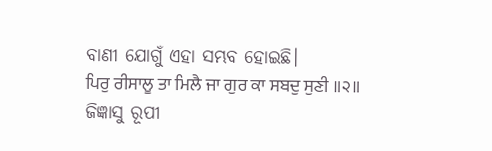ବାଣୀ ଯୋଗୁଁ ଏହା ସମ୍ଭବ ହୋଇଛି।
ਪਿਰੁ ਰੀਸਾਲੂ ਤਾ ਮਿਲੈ ਜਾ ਗੁਰ ਕਾ ਸਬਦੁ ਸੁਣੀ ॥੨॥
ଜିଜ୍ଞାସୁ ରୂପୀ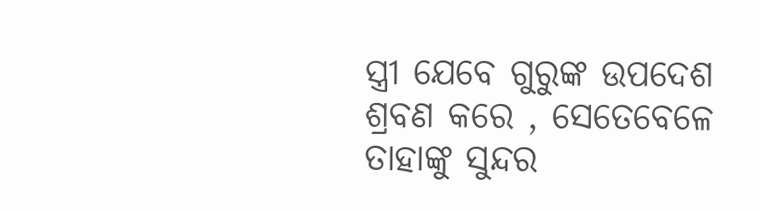ସ୍ତ୍ରୀ ଯେବେ ଗୁରୁଙ୍କ ଉପଦେଶ ଶ୍ରବଣ କରେ , ସେତେବେଳେ ତାହାଙ୍କୁ ସୁନ୍ଦର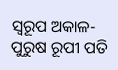ସ୍ୱରୂପ ଅକାଳ-ପୁରୁଷ ରୂପୀ ପତି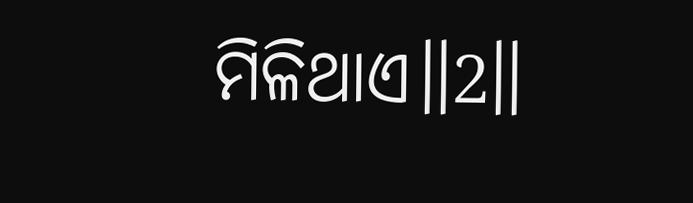ମିଳିଥାଏ॥2॥